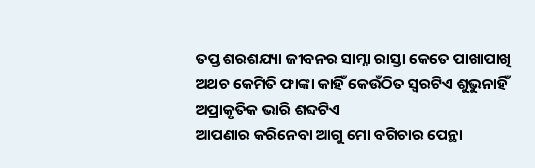ତପ୍ତ ଶରଶଯ୍ୟା ଜୀବନର ସାମ୍ନା ରାସ୍ତା କେତେ ପାଖାପାଖି ଅଥଚ କେମିତି ଫାଙ୍କା କାହିଁ କେଉଁଠିତ ସ୍ୱରଟିଏ ଶୁଭୁନାହିଁ ଅପ୍ରାକୃତିକ ଭାରି ଶବ୍ଦଟିଏ
ଆପଣାର କରିନେବା ଆଗୁ ମୋ ବଗିଚାର ପେନ୍ଥା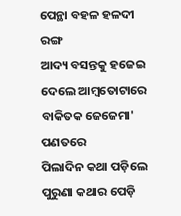ପେନ୍ଥା ବହଳ ହଳଦୀ ରଙ୍ଗ
ଆଦ୍ୟ ବସନ୍ତକୁ ହଜେଇ ଦେଲେ ଆମ୍ୱତୋଟାରେ ବାକିତକ ଜେଜେମା' ପଣତରେ
ପିଲାଦିନ କଥା ପଡ଼ିଲେ ପୁରୁଣା କଥାର ପେଡ଼ି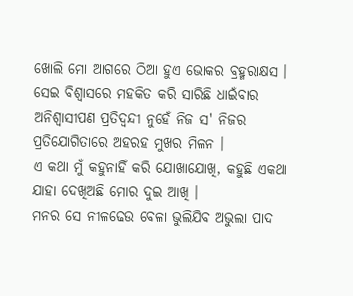ଖୋଲି ମୋ ଆଗରେ ଠିଆ ହୁଏ ଭୋକର ବ୍ରହ୍ମରାକ୍ଷସ ।
ସେଇ ବିଶ୍ୱାସରେ ମହକିତ କରି ସାରିଛି ଧାଇଁବାର ଅନିଶ୍ୱାସୀପଣ ପ୍ରତିଦ୍ୱନ୍ଦୀ ନୁହେଁ ନିଜ ସ' ନିଜର ପ୍ରତିଯୋଗିତାରେ ଅହରହ ମୁଖର ମିଳନ ।
ଏ କଥା ମୁଁ କହୁନାହିଁ କରି ଯୋଖାଯୋଖି, କହୁଛି ଏକଥା ଯାହା ଦେଖିଅଛି ମୋର ଦୁଇ ଆଖି ।
ମନର ସେ ନୀଳଢେଉ ବେଳା ଭୁଲିଯିବ ଅଭୁଲା ପାଦ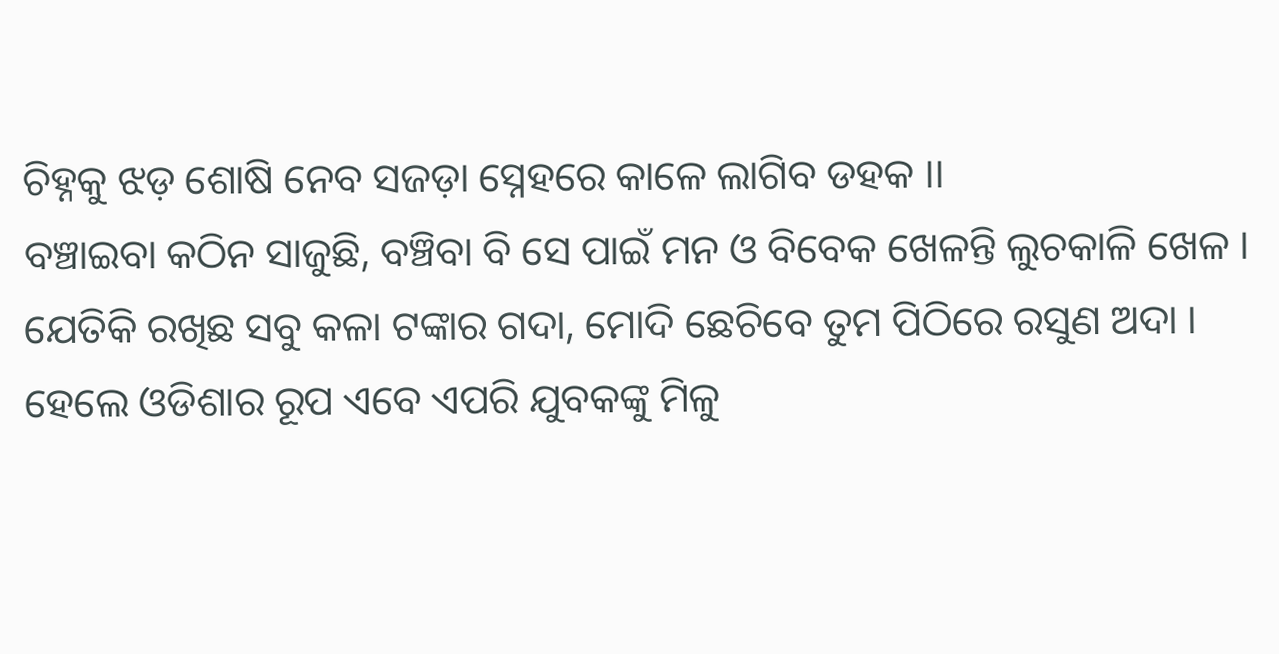ଚିହ୍ନକୁ ଝଡ଼ ଶୋଷି ନେବ ସଜଡ଼ା ସ୍ନେହରେ କାଳେ ଲାଗିବ ଡହକ ।।
ବଞ୍ଚାଇବା କଠିନ ସାଜୁଛି, ବଞ୍ଚିବା ବି ସେ ପାଇଁ ମନ ଓ ବିବେକ ଖେଳନ୍ତି ଲୁଚକାଳି ଖେଳ ।
ଯେତିକି ରଖିଛ ସବୁ କଳା ଟଙ୍କାର ଗଦା, ମୋଦି ଛେଚିବେ ତୁମ ପିଠିରେ ରସୁଣ ଅଦା ।
ହେଲେ ଓଡିଶାର ରୂପ ଏବେ ଏପରି ଯୁବକଙ୍କୁ ମିଳୁ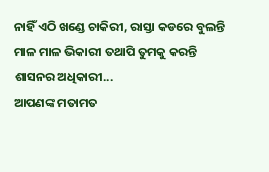ନାହିଁ ଏଠି ଖଣ୍ଡେ ଚାକିରୀ, ରାସ୍ତା କଡରେ ବୁଲନ୍ତି ମାଳ ମାଳ ଭିକାରୀ ତଥାପି ତୁମକୁ କରନ୍ତି ଶାସନର ଅଧିକାରୀ...
ଆପଣଙ୍କ ମତାମତ